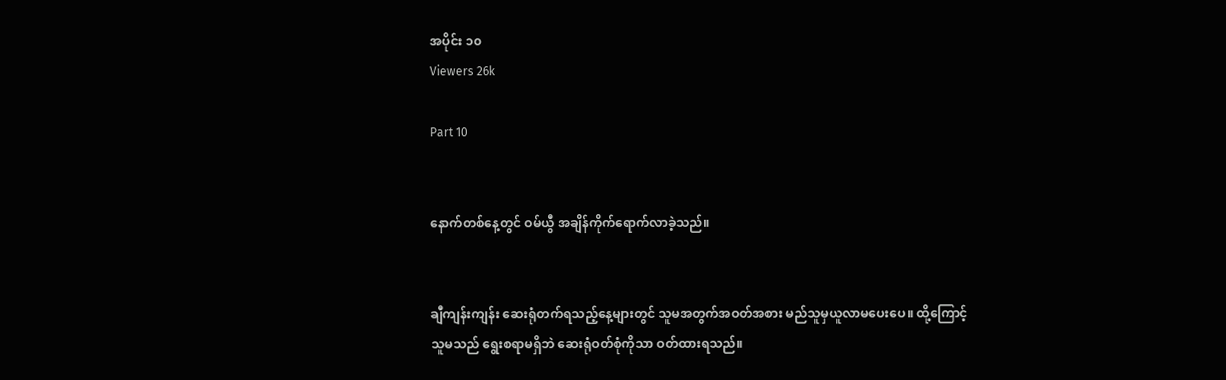အပိုင်း ၁၀
Viewers 26k

Part 10


နောက်တစ်နေ့တွင် ဝမ်ယွီ အချိန်ကိုက်ရောက်လာခဲ့သည်။


ချီကျန်းကျန်း ဆေးရုံတက်ရသည့်နေ့များတွင် သူမအတွက်အဝတ်အစား မည်သူမှယူလာမပေးပေ။ ထို့ကြောင့် သူမသည် ရွေးစရာမရှိဘဲ ဆေးရုံဝတ်စုံကိုသာ ဝတ်ထားရသည်။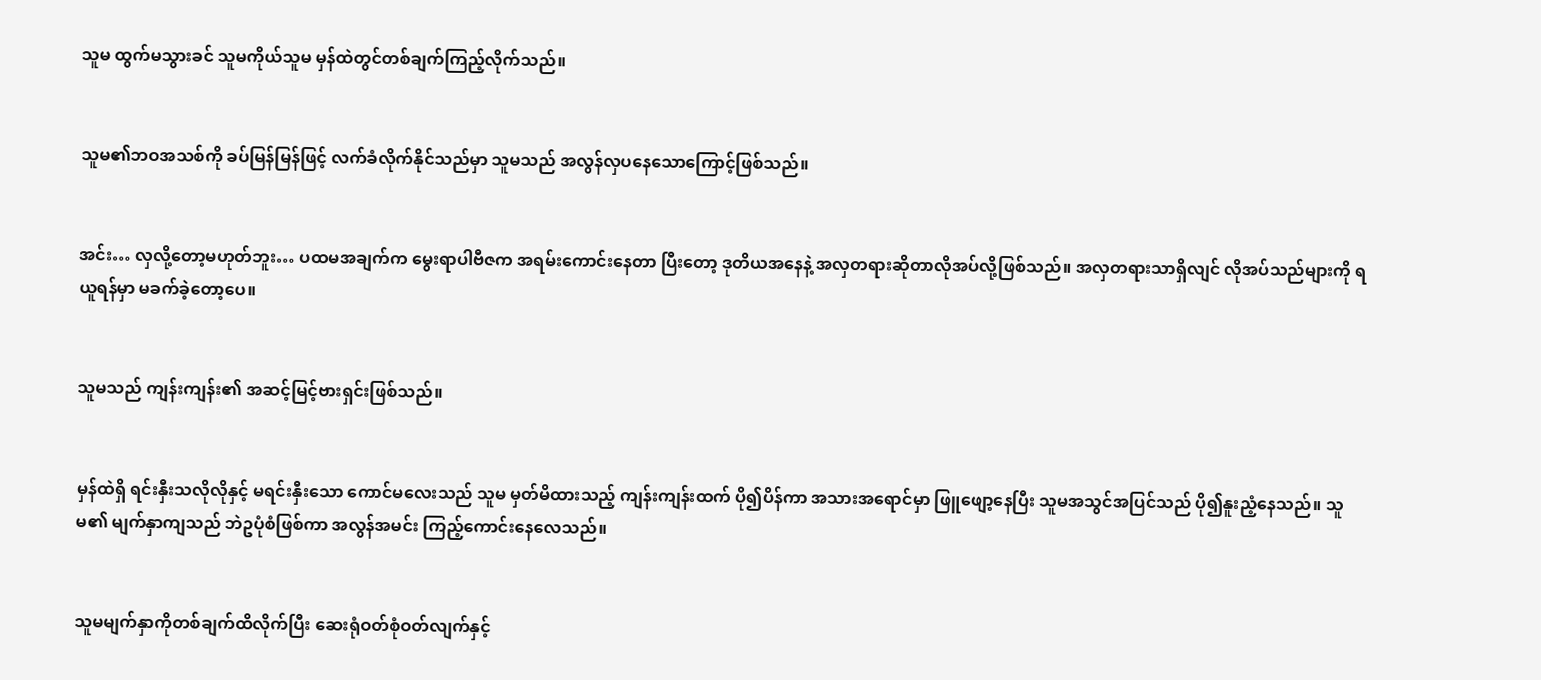သူမ ထွက်မသွားခင် သူမကိုယ်သူမ မှန်ထဲတွင်တစ်ချက်ကြည့်လိုက်သည်။


သူမ၏ဘဝအသစ်ကို ခပ်မြန်မြန်ဖြင့် လက်ခံလိုက်နိုင်သည်မှာ သူမသည် အလွန်လှပနေသောကြောင့်ဖြစ်သည်။


အင်း… လှလို့တော့မဟုတ်ဘူး… ပထမအချက်က မွေးရာပါဗီဇက အရမ်းကောင်းနေတာ ပြီးတော့ ဒုတိယအနေနဲ့ အလှတရားဆိုတာလိုအပ်လို့ဖြစ်သည်။ အလှတရားသာရှိလျင် လိုအပ်သည်များကို ရယူရန်မှာ မခက်ခဲ့တော့ပေ။


သူမသည် ကျန်းကျန်း၏ အဆင့်မြင့်ဗားရှင်းဖြစ်သည်။


မှန်ထဲရှိ ရင်းနှီးသလိုလိုနှင့် မရင်းနှီးသော ကောင်မလေးသည် သူမ မှတ်မိထားသည့် ကျန်းကျန်းထက် ပို၍ပိန်ကာ အသားအရောင်မှာ ဖြူဖျော့နေပြီး သူမအသွင်အပြင်သည် ပို၍နူးညံ့နေသည်။ သူမ၏ မျက်နှာကျသည် ဘဲဥပုံစံဖြစ်ကာ အလွန်အမင်း ကြည့်ကောင်းနေလေသည်။


သူမမျက်နှာကိုတစ်ချက်ထိလိုက်ပြီး ဆေးရုံဝတ်စုံဝတ်လျက်နှင့်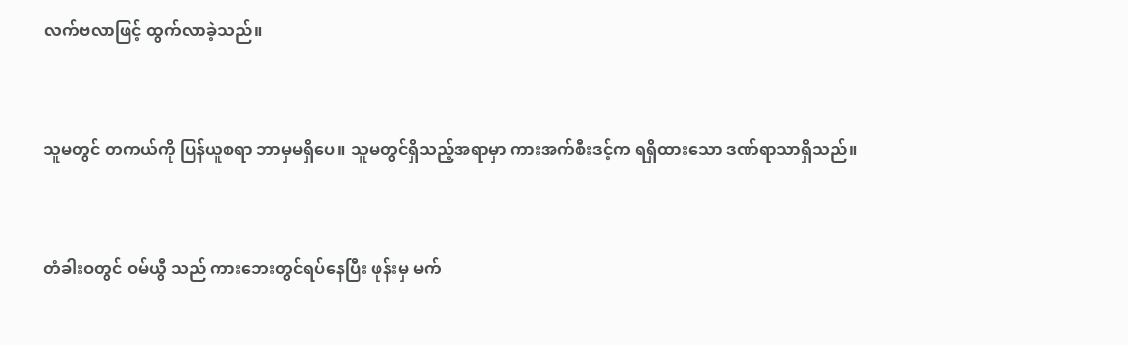လက်ဗလာဖြင့် ထွက်လာခဲ့သည်။


သူမတွင် တကယ်ကို ပြန်ယူစရာ ဘာမှမရှိပေ။ သူမတွင်ရှိသည့်အရာမှာ ကားအက်စီးဒင့်က ရရှိထားသော ဒဏ်ရာသာရှိသည်။


တံခါးဝတွင် ဝမ်ယွီ သည် ကားဘေးတွင်ရပ်နေပြီး ဖုန်းမှ မက်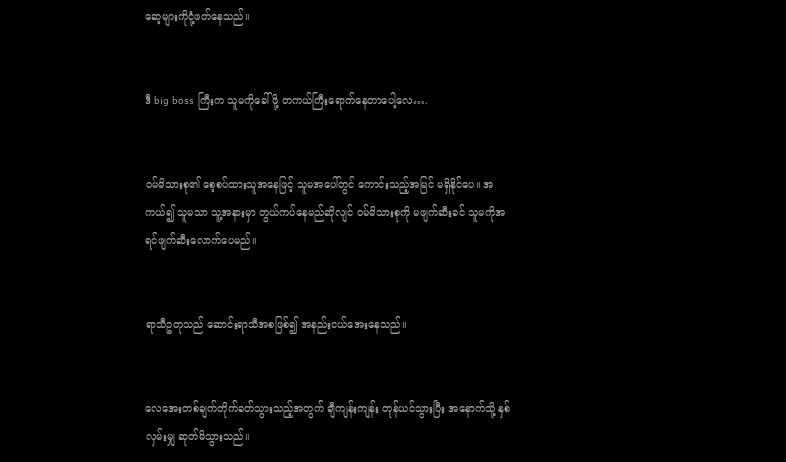ဆေ့များကိုငုံ့ဖတ်နေသည်။


ဒီ big boss ကြီးက သူမကိုခေါ်ဖို့ တကယ်ကြီးရောက်နေတာပေါ့လေ….


ဝမ်မိသားစု၏ စေ့စပ်ထားသူအနေဖြင့် သူမအပေါ်တွင် ကောင်းသည့်အမြင် မရှိနိုင်ပေ။ အကယ်၍ သူမသာ သူ့အနားမှာ တွယ်ကပ်နေမည်ဆိုလျင် ဝမ်မိသားစုကို မဖျက်ဆီးခင် သူမကိုအရင်ဖျက်ဆီးလောက်ပေမည်။


ရာသီဥတုသည် ဆောင်းရာသီအစဖြစ်၍ အနည်းငယ်အေးနေသည်။


လေအေးတစ်ချက်တိုက်ခတ်သွားသည့်အတွက် ချီကျန်းကျန်း တုန်ယင်သွားပြီး အနောက်သို့ နှစ်လှမ်းမျှ ဆုတ်မိသွားသည်။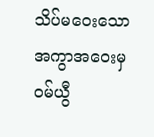သိပ်မဝေးသော အကွာအဝေးမှ ဝမ်ယွီ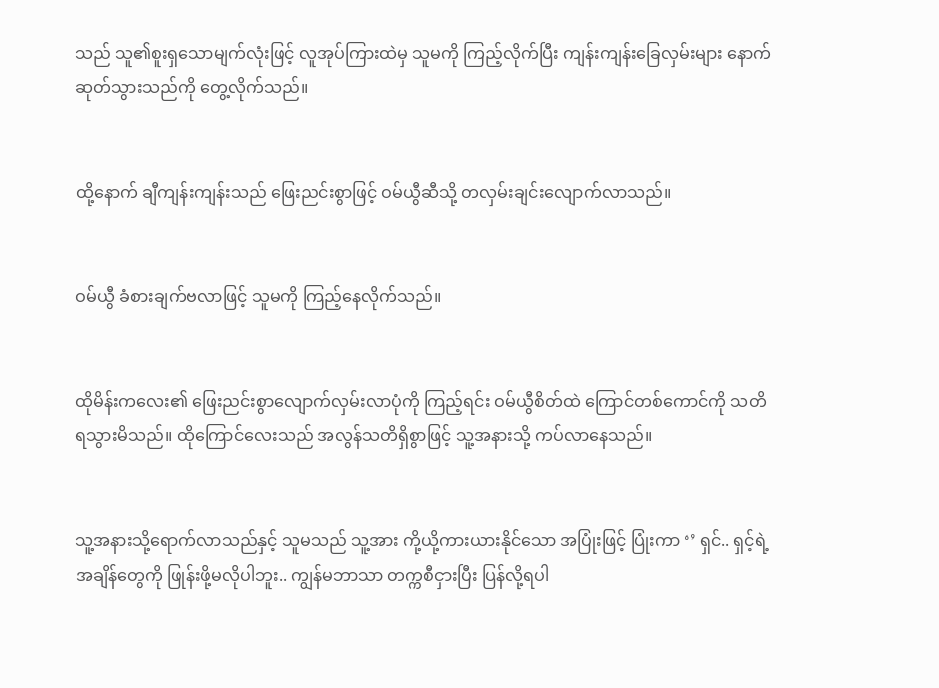သည် သူ၏စူးရှသောမျက်လုံးဖြင့် လူအုပ်ကြားထဲမှ သူမကို ကြည့်လိုက်ပြီး ကျန်းကျန်းခြေလှမ်းများ နောက်ဆုတ်သွားသည်ကို တွေ့လိုက်သည်။


ထို့နောက် ချီကျန်းကျန်းသည် ဖြေးညင်းစွာဖြင့် ဝမ်ယွီဆီသို့ တလှမ်းချင်းလျောက်လာသည်။


ဝမ်ယွီ ခံစားချက်ဗလာဖြင့် သူမကို ကြည့်နေလိုက်သည်။


ထိုမိန်းကလေး၏ ဖြေးညင်းစွာလျောက်လှမ်းလာပုံကို ကြည့်ရင်း ဝမ်ယွီစိတ်ထဲ ကြောင်တစ်ကောင်ကို သတိရသွားမိသည်။ ထိုကြောင်လေးသည် အလွန်သတိရှိစွာဖြင့် သူ့အနားသို့ ကပ်လာနေသည်။


သူ့အနားသို့ရောက်လာသည်နှင့် သူမသည် သူ့အား ကို့ယို့ကားယားနိုင်သော အပြုံးဖြင့် ပြုံးကာ ‘’ ရှင်.. ရှင့်ရဲ့အချိန်တွေကို ဖြုန်းဖို့မလိုပါဘူး.. ကျွန်မဘာသာ တက္ကစီငှားပြီး ပြန်လို့ရပါ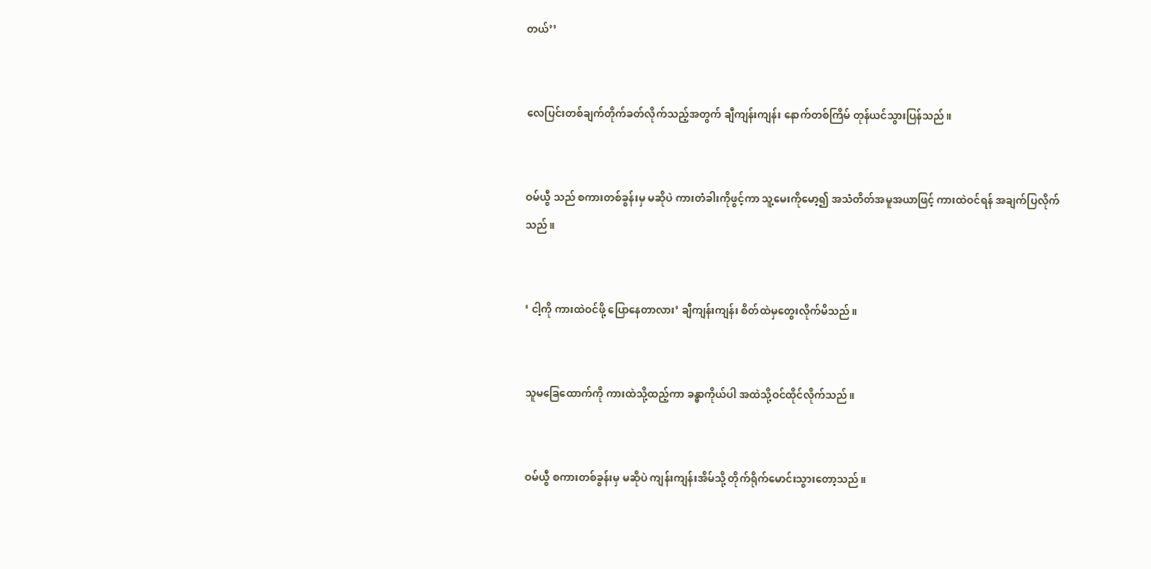တယ်’’


လေပြင်းတစ်ချက်တိုက်ခတ်လိုက်သည့်အတွက် ချီကျန်းကျန်း နောက်တစ်ကြိမ် တုန်ယင်သွားပြန်သည်။


ဝမ်ယွီ သည် စကားတစ်ခွန်းမှ မဆိုပဲ ကားတံခါးကိုဖွင့်ကာ သူ့မေးကိုမော့၍ အသံတိတ်အမူအယာဖြင့် ကားထဲဝင်ရန် အချက်ပြလိုက်သည်။


‘ ငါ့ကို ကားထဲဝင်ဖို့ ပြောနေတာလား’ ချီကျန်းကျန်း စိတ်ထဲမှတွေးလိုက်မိသည်။


သူမခြေထောက်ကို ကားထဲသို့ထည့်ကာ ခန္ဓာကိုယ်ပါ အထဲသို့ဝင်ထိုင်လိုက်သည်။


ဝမ်ယွီ စကားတစ်ခွန်းမှ မဆိုပဲ ကျန်းကျန်းအိမ်သို့ တိုက်ရိုက်မောင်းသွားတော့သည်။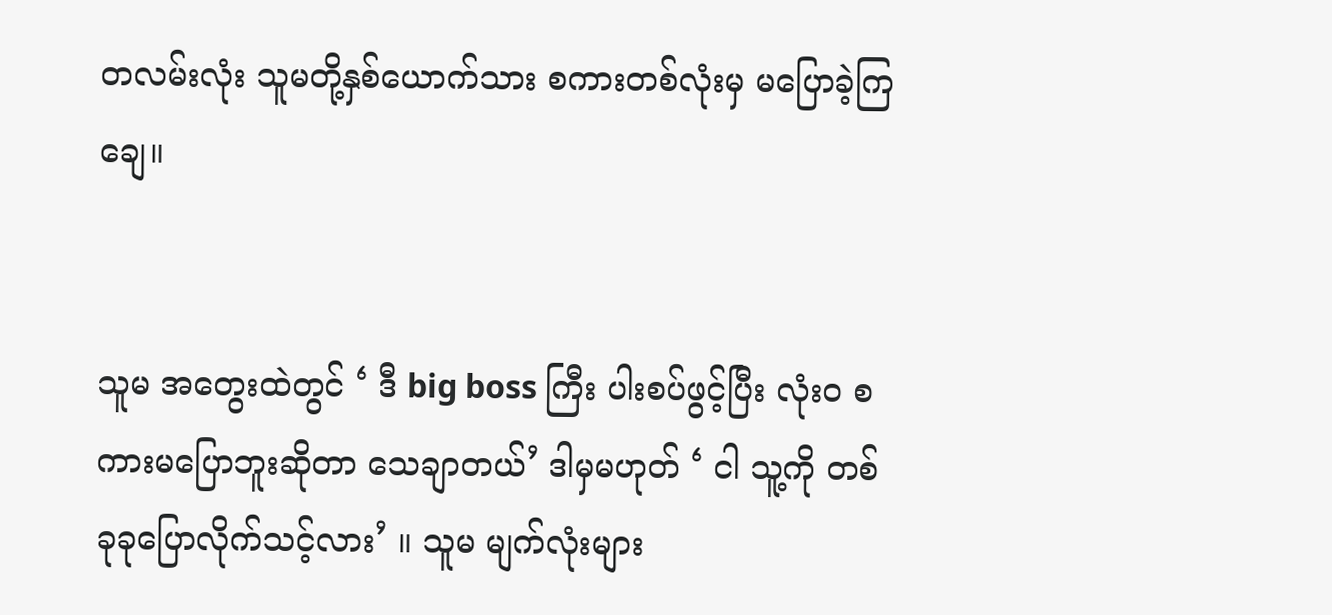တလမ်းလုံး သူမတို့နှစ်ယောက်သား စကားတစ်လုံးမှ မပြောခဲ့ကြချေ။


သူမ အတွေးထဲတွင် ‘ ဒီ big boss ကြီး ပါးစပ်ဖွင့်ပြီး လုံးဝ စကားမပြောဘူးဆိုတာ သေချာတယ်’ ဒါမှမဟုတ် ‘ ငါ သူ့ကို တစ်ခုခုပြောလိုက်သင့်လား’ ။ သူမ မျက်လုံးများ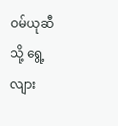ဝမ်ယုဆီသို့ ရွေ့လျား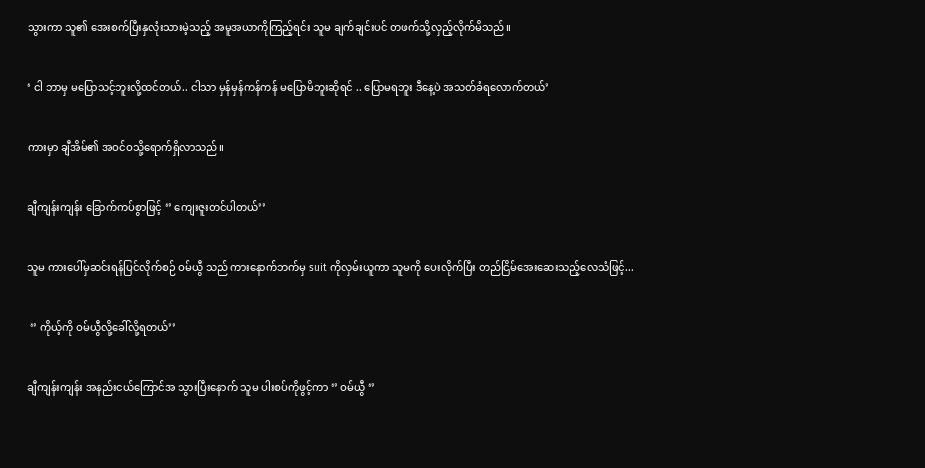သွားကာ သူ၏ အေးစက်ပြီးနှလုံးသားမဲ့သည့် အမူအယာကိုကြည့်ရင်း သူမ ချက်ချင်းပင် တဖက်သို့လှည့်လိုက်မိသည်။


‘ ငါ ဘာမှ မပြောသင့်ဘူးလို့ထင်တယ်.. ငါသာ မှန်မှန်ကန်ကန် မပြောမိဘူးဆိုရင် .. ပြောမရဘူး ဒီနေ့ပဲ အသတ်ခံရလောက်တယ်’


ကားမှာ ချီအိမ်၏ အဝင်ဝသို့ရောက်ရှိလာသည်။


ချီကျန်းကျန်း ခြောက်ကပ်စွာဖြင့် ‘’ ကျေးဇူးတင်ပါတယ်’’


သူမ ကားပေါ်မှဆင်းရန်ပြင်လိုက်စဉ် ဝမ်ယွီ သည် ကားနောက်ဘက်မှ suit ကိုလှမ်းယူကာ သူမကို ပေးလိုက်ပြီး တည်ငြိမ်အေးဆေးသည့်လေသံဖြင့်...


 ‘’ ကိုယ့်ကို ဝမ်ယွီလို့ခေါ်လို့ရတယ်’’


ချီကျန်းကျန်း အနည်းငယ်ကြောင်အ သွားပြီးနောက် သူမ ပါးစပ်ကိုဖွင့်ကာ ‘’ ဝမ်ယွီ ‘’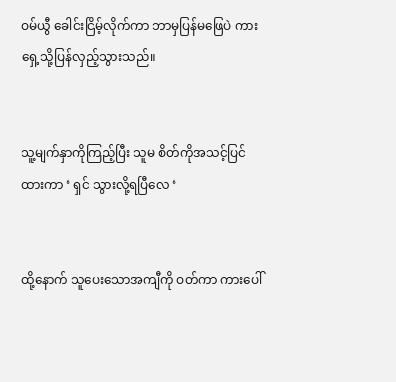ဝမ်ယွီ ခေါင်းငြိမ့်လိုက်ကာ ဘာမှပြန်မဖြေပဲ ကားရှေ့သို့ပြန်လှည့်သွားသည်။


သူ့မျက်နှာကိုကြည့်ပြီး သူမ စိတ်ကိုအသင့်ပြင်ထားကာ ‘ ရှင် သွားလို့ရပြီလေ ‘


ထို့နောက် သူပေးသောအကျီကို ဝတ်ကာ ကားပေါ်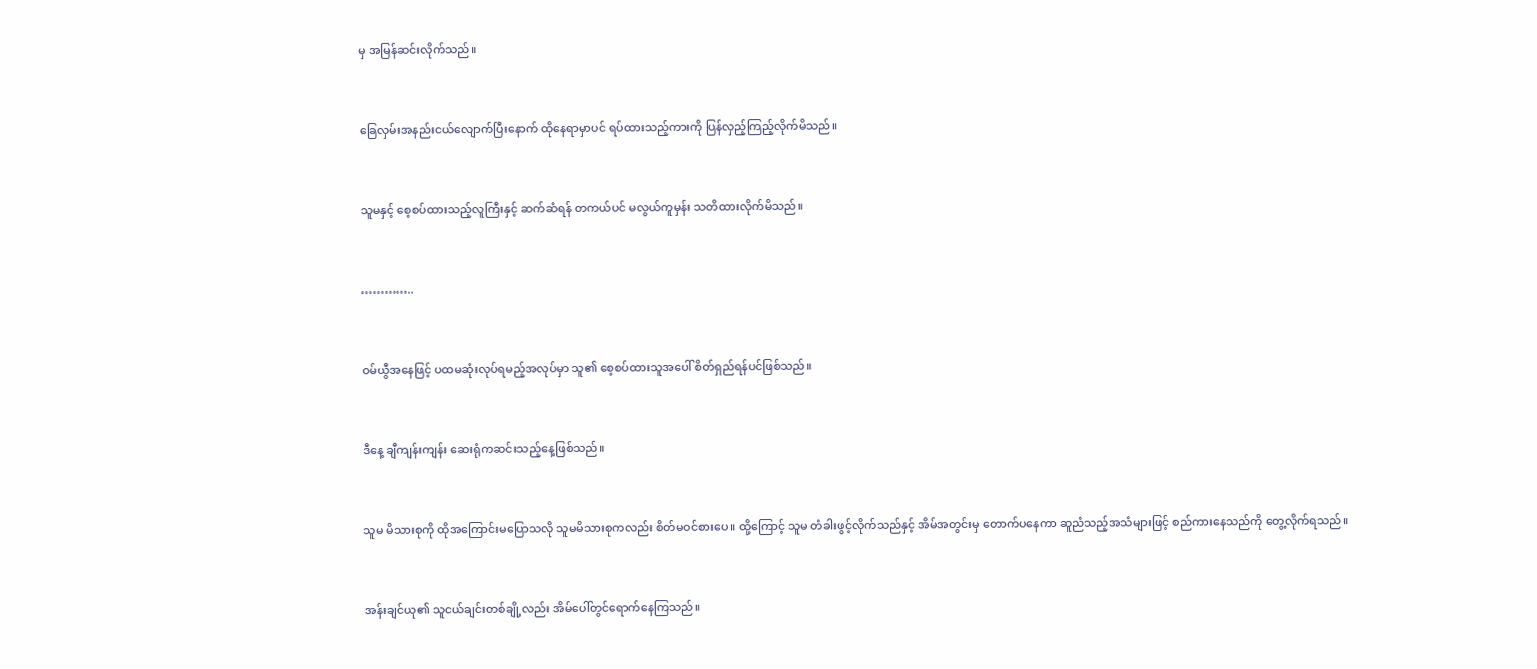မှ အမြန်ဆင်းလိုက်သည်။


ခြေလှမ်းအနည်းငယ်လျောက်ပြီးနောက် ထိုနေရာမှာပင် ရပ်ထားသည့်ကားကို ပြန်လှည့်ကြည့်လိုက်မိသည်။


သူမနှင့် စေ့စပ်ထားသည့်လူကြီးနှင့် ဆက်ဆံရန် တကယ်ပင် မလွယ်ကူမှန်း သတိထားလိုက်မိသည်။


…………..


ဝမ်ယွီအနေဖြင့် ပထမဆုံးလုပ်ရမည့်အလုပ်မှာ သူ၏ စေ့စပ်ထားသူအပေါ် စိတ်ရှည်ရန်ပင်ဖြစ်သည်။


ဒီနေ့ ချီကျန်းကျန်း ဆေးရုံကဆင်းသည့်နေ့ဖြစ်သည်။


သူမ မိသားစုကို ထိုအကြောင်းမပြောသလို သူမမိသားစုကလည်း စိတ်မဝင်စားပေ။ ထို့ကြောင့် သူမ တံခါးဖွင့်လိုက်သည်နှင့် အိမ်အတွင်းမှ တောက်ပနေကာ ဆူညံသည့်အသံများဖြင့် စည်ကားနေသည်ကို တွေ့လိုက်ရသည်။


အန်းချင်ယု၏ သူငယ်ချင်းတစ်ချို့လည်း အိမ်ပေါ်တွင်ရောက်နေကြသည်။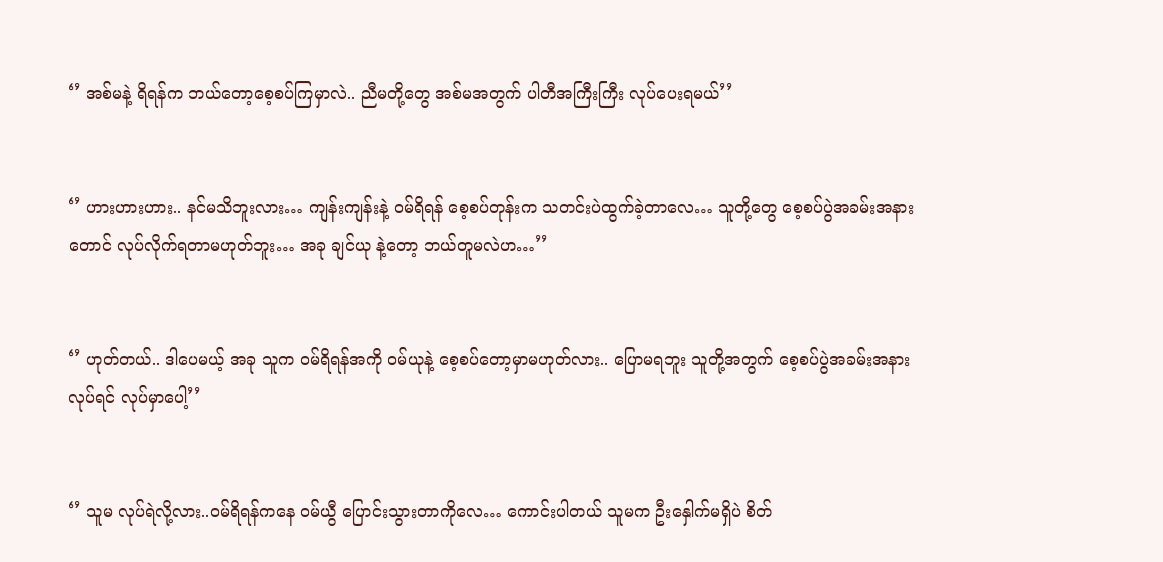‘’ အစ်မနဲ့ ရိရန်က ဘယ်တော့စေ့စပ်ကြမှာလဲ.. ညီမတို့တွေ အစ်မအတွက် ပါတီအကြီးကြီး လုပ်ပေးရမယ်’’


‘’ ဟားဟားဟား.. နင်မသိဘူးလား… ကျန်းကျန်းနဲ့ ဝမ်ရိရန် စေ့စပ်တုန်းက သတင်းပဲထွက်ခဲ့တာလေ… သူတို့တွေ စေ့စပ်ပွဲအခမ်းအနားတောင် လုပ်လိုက်ရတာမဟုတ်ဘူး… အခု ချင်ယု နဲ့တော့ ဘယ်တူမလဲဟ…’’


‘’ ဟုတ်တယ်.. ဒါပေမယ့် အခု သူက ဝမ်ရိရန်အကို ဝမ်ယုနဲ့ စေ့စပ်တော့မှာမဟုတ်လား.. ပြောမရဘူး သူတို့အတွက် စေ့စပ်ပွဲအခမ်းအနားလုပ်ရင် လုပ်မှာပေါ့’’


‘’ သူမ လုပ်ရဲလို့လား..ဝမ်ရိရန်ကနေ ဝမ်ယွီ ပြောင်းသွားတာကိုလေ… ကောင်းပါတယ် သူမက ဦးနှေါက်မရှိပဲ စိတ်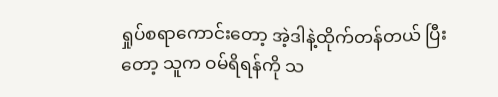ရှုပ်စရာကောင်းတော့ အဲ့ဒါနဲ့ထိုက်တန်တယ် ပြီးတော့ သူက ဝမ်ရိရန်ကို သ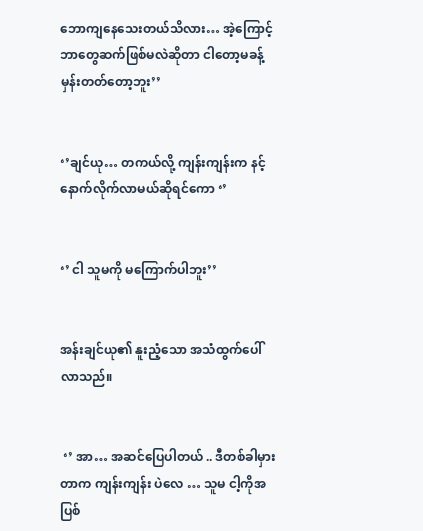ဘောကျနေသေးတယ်သိလား… အဲ့ကြောင့် ဘာတွေဆက်ဖြစ်မလဲဆိုတာ ငါတော့မခန့်မှန်းတတ်တော့ဘူး’’


‘’ချင်ယု… တကယ်လို့ ကျန်းကျန်းက နင့်နောက်လိုက်လာမယ်ဆိုရင်ကော ‘’


‘’ ငါ သူမကို မကြောက်ပါဘူး’’


အန်းချင်ယု၏ နူးညံ့သော အသံထွက်ပေါ်လာသည်။


 ‘’ အာ… အဆင်ပြေပါတယ် .. ဒီတစ်ခါမှားတာက ကျန်းကျန်း ပဲလေ … သူမ ငါ့ကိုအပြစ်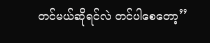တင်မယ်ဆိုရင်လဲ တင်ပါစေတော့’’